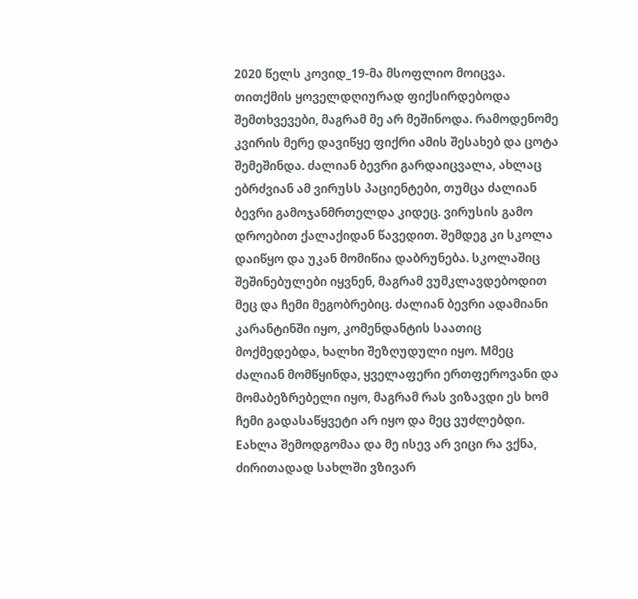2020 წელს კოვიდ_19-მა მსოფლიო მოიცვა. თითქმის ყოველდღიურად ფიქსირდებოდა შემთხვევები, მაგრამ მე არ მეშინოდა. რამოდენომე კვირის მერე დავიწყე ფიქრი ამის შესახებ და ცოტა შემეშინდა. ძალიან ბევრი გარდაიცვალა, ახლაც ებრძვიან ამ ვირუსს პაციენტები, თუმცა ძალიან ბევრი გამოჯანმრთელდა კიდეც. ვირუსის გამო დროებით ქალაქიდან წავედით. შემდეგ კი სკოლა დაიწყო და უკან მომიწია დაბრუნება. სკოლაშიც შეშინებულები იყვნენ, მაგრამ ვუმკლავდებოდით მეც და ჩემი მეგობრებიც. ძალიან ბევრი ადამიანი კარანტინში იყო, კომენდანტის საათიც მოქმედებდა, ხალხი შეზღუდული იყო. Mმეც ძალიან მომწყინდა, ყველაფერი ერთფეროვანი და მომაბეზრებელი იყო, მაგრამ რას ვიზავდი ეს ხომ ჩემი გადასაწყვეტი არ იყო და მეც ვუძლებდი. Eახლა შემოდგომაა და მე ისევ არ ვიცი რა ვქნა, ძირითადად სახლში ვზივარ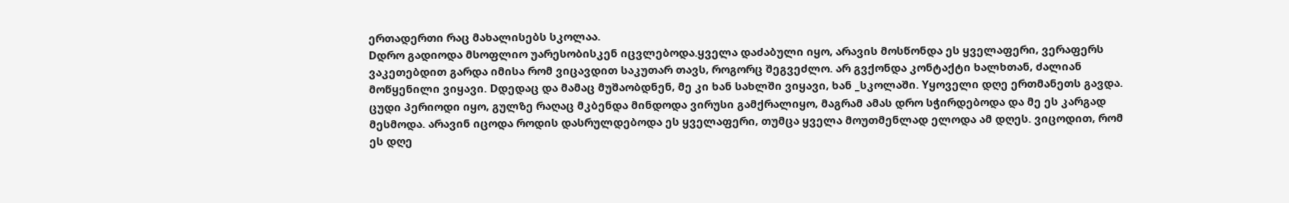ერთადერთი რაც მახალისებს სკოლაა.
Dდრო გადიოდა მსოფლიო უარესობისკენ იცვლებოდა.ყველა დაძაბული იყო, არავის მოსწონდა ეს ყველაფერი, ვერაფერს ვაკეთებდით გარდა იმისა რომ ვიცავდით საკუთარ თავს, როგორც შეგვეძლო. არ გვქონდა კონტაქტი ხალხთან, ძალიან მოწყენილი ვიყავი. Dდედაც და მამაც მუშაობდნენ, მე კი ხან სახლში ვიყავი, ხან _სკოლაში. Yყოველი დღე ერთმანეთს გავდა. ცუდი პერიოდი იყო, გულზე რაღაც მკბენდა მინდოდა ვირუსი გამქრალიყო, მაგრამ ამას დრო სჭირდებოდა და მე ეს კარგად მესმოდა. არავინ იცოდა როდის დასრულდებოდა ეს ყველაფერი, თუმცა ყველა მოუთმენლად ელოდა ამ დღეს. ვიცოდით, რომ ეს დღე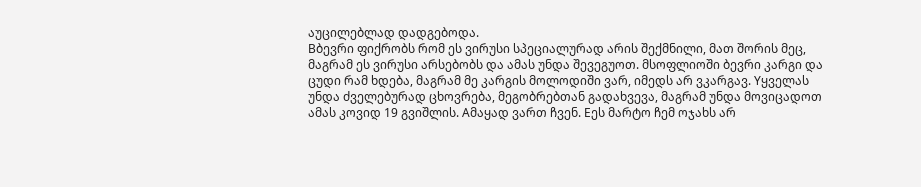აუცილებლად დადგებოდა.
Bბევრი ფიქრობს რომ ეს ვირუსი სპეციალურად არის შექმნილი, მათ შორის მეც, მაგრამ ეს ვირუსი არსებობს და ამას უნდა შევეგუოთ. მსოფლიოში ბევრი კარგი და ცუდი რამ ხდება, მაგრამ მე კარგის მოლოდიში ვარ, იმედს არ ვკარგავ. Yყველას უნდა ძველებურად ცხოვრება, მეგობრებთან გადახვევა, მაგრამ უნდა მოვიცადოთ ამას კოვიდ 19 გვიშლის. Aმაყად ვართ ჩვენ. Eეს მარტო ჩემ ოჯახს არ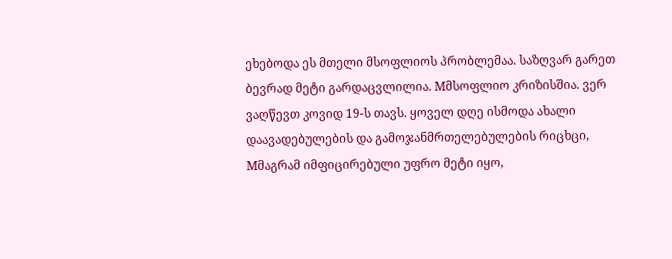ეხებოდა ეს მთელი მსოფლიოს პრობლემაა. საზღვარ გარეთ ბევრად მეტი გარდაცვლილია. Mმსოფლიო კრიზისშია. ვერ ვაღწევთ კოვიდ 19-ს თავს. ყოველ დღე ისმოდა ახალი დაავადებულების და გამოჯანმრთელებულების რიცხცი, Mმაგრამ იმფიცირებული უფრო მეტი იყო,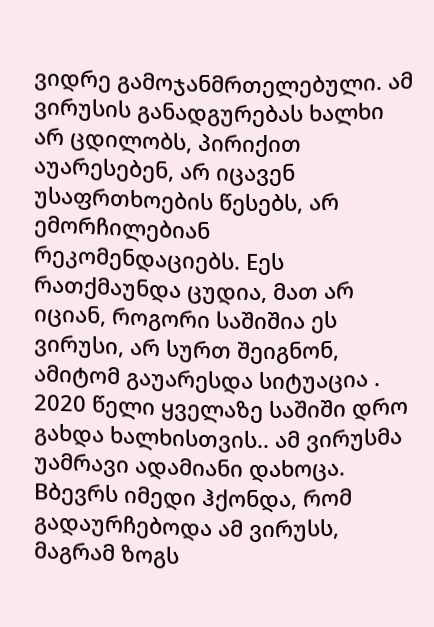ვიდრე გამოჯანმრთელებული. ამ ვირუსის განადგურებას ხალხი არ ცდილობს, პირიქით აუარესებენ, არ იცავენ უსაფრთხოების წესებს, არ ემორჩილებიან რეკომენდაციებს. Eეს რათქმაუნდა ცუდია, მათ არ იციან, როგორი საშიშია ეს ვირუსი, არ სურთ შეიგნონ, ამიტომ გაუარესდა სიტუაცია . 2020 წელი ყველაზე საშიში დრო გახდა ხალხისთვის.. ამ ვირუსმა უამრავი ადამიანი დახოცა. Bბევრს იმედი ჰქონდა, რომ გადაურჩებოდა ამ ვირუსს, მაგრამ ზოგს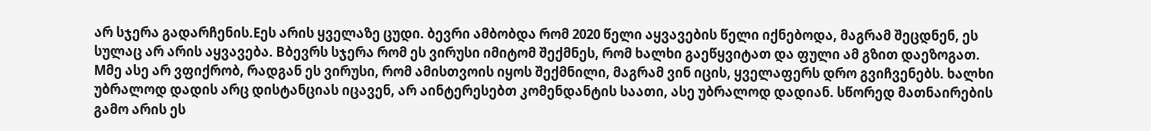არ სჯერა გადარჩენის.Eეს არის ყველაზე ცუდი. ბევრი ამბობდა რომ 2020 წელი აყვავების წელი იქნებოდა, მაგრამ შეცდნენ, ეს სულაც არ არის აყვავება. Bბევრს სჯერა რომ ეს ვირუსი იმიტომ შექმნეს, რომ ხალხი გაეწყვიტათ და ფული ამ გზით დაეზოგათ. Mმე ასე არ ვფიქრობ, რადგან ეს ვირუსი, რომ ამისთვოის იყოს შექმნილი, მაგრამ ვინ იცის, ყველაფერს დრო გვიჩვენებს. ხალხი უბრალოდ დადის არც დისტანციას იცავენ, არ აინტერესებთ კომენდანტის საათი, ასე უბრალოდ დადიან. სწორედ მათნაირების გამო არის ეს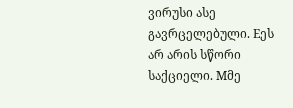ვირუსი ასე გავრცელებული. Eეს არ არის სწორი საქციელი. Mმე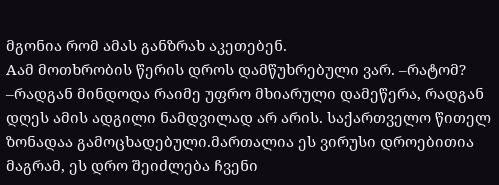მგონია რომ ამას განზრახ აკეთებენ.
Aამ მოთხრობის წერის დროს დამწუხრებული ვარ. –რატომ? –რადგან მინდოდა რაიმე უფრო მხიარული დამეწერა, რადგან დღეს ამის ადგილი ნამდვილად არ არის. საქართველო წითელ ზონადაა გამოცხადებული.მართალია ეს ვირუსი დროებითია მაგრამ, ეს დრო შეიძლება ჩვენი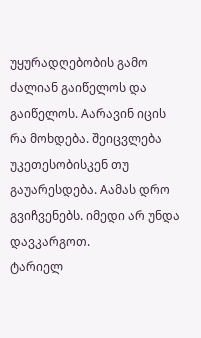უყურადღებობის გამო ძალიან გაიწელოს და გაიწელოს. Aარავინ იცის რა მოხდება. შეიცვლება უკეთესობისკენ თუ გაუარესდება. Aამას დრო გვიჩვენებს. იმედი არ უნდა დავკარგოთ.
ტარიელ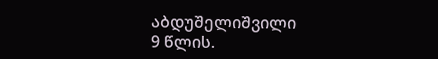აბდუშელიშვილი
9 წლის.